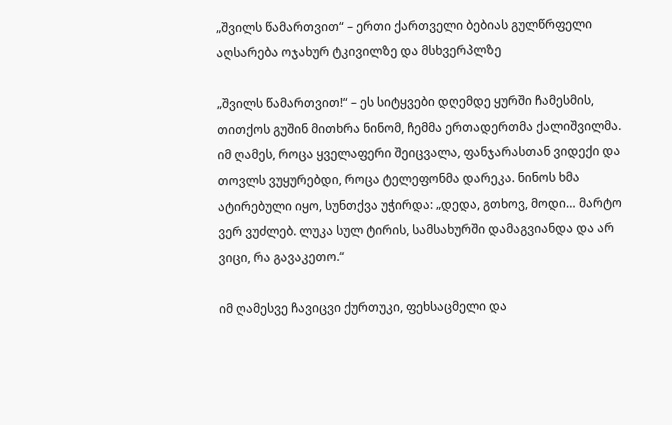„შვილს წამართვით“ – ერთი ქართველი ბებიას გულწრფელი აღსარება ოჯახურ ტკივილზე და მსხვერპლზე

„შვილს წამართვით!“ – ეს სიტყვები დღემდე ყურში ჩამესმის, თითქოს გუშინ მითხრა ნინომ, ჩემმა ერთადერთმა ქალიშვილმა. იმ ღამეს, როცა ყველაფერი შეიცვალა, ფანჯარასთან ვიდექი და თოვლს ვუყურებდი, როცა ტელეფონმა დარეკა. ნინოს ხმა ატირებული იყო, სუნთქვა უჭირდა: „დედა, გთხოვ, მოდი… მარტო ვერ ვუძლებ. ლუკა სულ ტირის, სამსახურში დამაგვიანდა და არ ვიცი, რა გავაკეთო.“

იმ ღამესვე ჩავიცვი ქურთუკი, ფეხსაცმელი და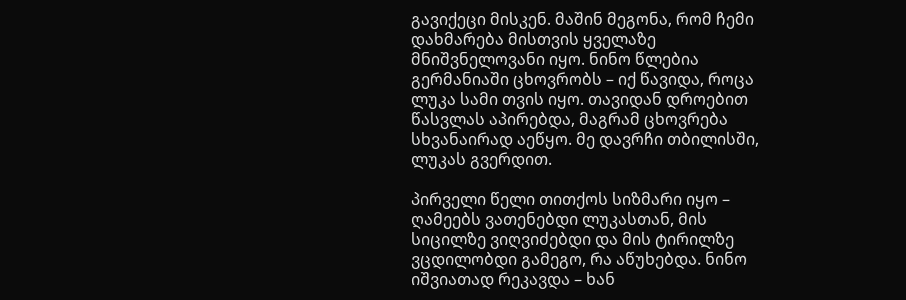გავიქეცი მისკენ. მაშინ მეგონა, რომ ჩემი დახმარება მისთვის ყველაზე მნიშვნელოვანი იყო. ნინო წლებია გერმანიაში ცხოვრობს – იქ წავიდა, როცა ლუკა სამი თვის იყო. თავიდან დროებით წასვლას აპირებდა, მაგრამ ცხოვრება სხვანაირად აეწყო. მე დავრჩი თბილისში, ლუკას გვერდით.

პირველი წელი თითქოს სიზმარი იყო – ღამეებს ვათენებდი ლუკასთან, მის სიცილზე ვიღვიძებდი და მის ტირილზე ვცდილობდი გამეგო, რა აწუხებდა. ნინო იშვიათად რეკავდა – ხან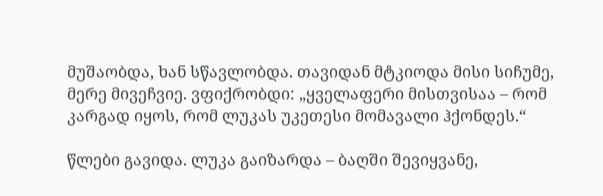მუშაობდა, ხან სწავლობდა. თავიდან მტკიოდა მისი სიჩუმე, მერე მივეჩვიე. ვფიქრობდი: „ყველაფერი მისთვისაა – რომ კარგად იყოს, რომ ლუკას უკეთესი მომავალი ჰქონდეს.“

წლები გავიდა. ლუკა გაიზარდა – ბაღში შევიყვანე,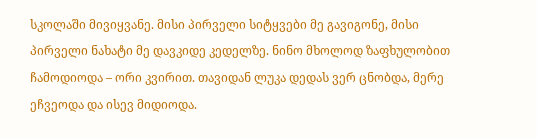სკოლაში მივიყვანე. მისი პირველი სიტყვები მე გავიგონე, მისი პირველი ნახატი მე დავკიდე კედელზე. ნინო მხოლოდ ზაფხულობით ჩამოდიოდა – ორი კვირით. თავიდან ლუკა დედას ვერ ცნობდა, მერე ეჩვეოდა და ისევ მიდიოდა.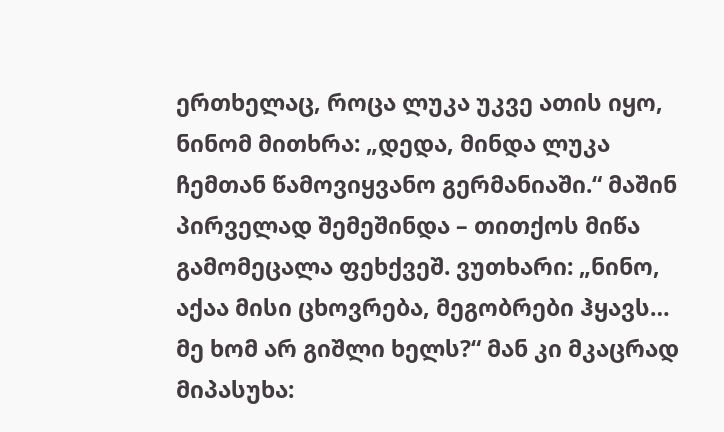ერთხელაც, როცა ლუკა უკვე ათის იყო, ნინომ მითხრა: „დედა, მინდა ლუკა ჩემთან წამოვიყვანო გერმანიაში.“ მაშინ პირველად შემეშინდა – თითქოს მიწა გამომეცალა ფეხქვეშ. ვუთხარი: „ნინო, აქაა მისი ცხოვრება, მეგობრები ჰყავს… მე ხომ არ გიშლი ხელს?“ მან კი მკაცრად მიპასუხა: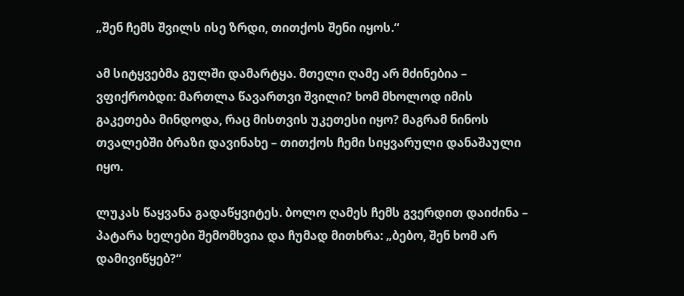„შენ ჩემს შვილს ისე ზრდი, თითქოს შენი იყოს.“

ამ სიტყვებმა გულში დამარტყა. მთელი ღამე არ მძინებია – ვფიქრობდი: მართლა წავართვი შვილი? ხომ მხოლოდ იმის გაკეთება მინდოდა, რაც მისთვის უკეთესი იყო? მაგრამ ნინოს თვალებში ბრაზი დავინახე – თითქოს ჩემი სიყვარული დანაშაული იყო.

ლუკას წაყვანა გადაწყვიტეს. ბოლო ღამეს ჩემს გვერდით დაიძინა – პატარა ხელები შემომხვია და ჩუმად მითხრა: „ბებო, შენ ხომ არ დამივიწყებ?“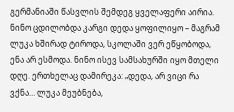გერმანიაში წასვლის შემდეგ ყველაფერი აირია. ნინო ცდილობდა კარგი დედა ყოფილიყო – მაგრამ ლუკა ხშირად ტიროდა, სკოლაში ვერ ეწყობოდა, ენა არ ესმოდა. ნინო ისევ სამსახურში იყო მთელი დღე. ერთხელაც დამირეკა: „დედა, არ ვიცი რა ვქნა… ლუკა მეუბნება,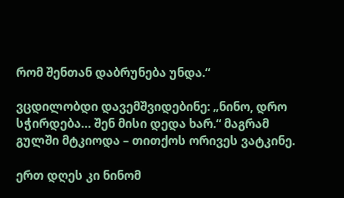რომ შენთან დაბრუნება უნდა.“

ვცდილობდი დავემშვიდებინე: „ნინო, დრო სჭირდება… შენ მისი დედა ხარ.“ მაგრამ გულში მტკიოდა – თითქოს ორივეს ვატკინე.

ერთ დღეს კი ნინომ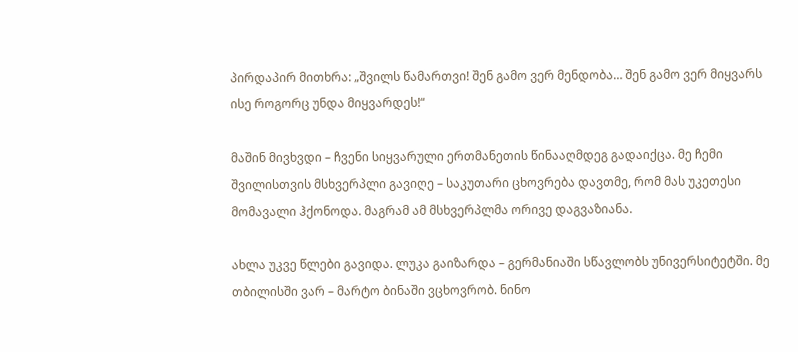პირდაპირ მითხრა: „შვილს წამართვი! შენ გამო ვერ მენდობა… შენ გამო ვერ მიყვარს ისე როგორც უნდა მიყვარდეს!“

მაშინ მივხვდი – ჩვენი სიყვარული ერთმანეთის წინააღმდეგ გადაიქცა. მე ჩემი შვილისთვის მსხვერპლი გავიღე – საკუთარი ცხოვრება დავთმე, რომ მას უკეთესი მომავალი ჰქონოდა. მაგრამ ამ მსხვერპლმა ორივე დაგვაზიანა.

ახლა უკვე წლები გავიდა. ლუკა გაიზარდა – გერმანიაში სწავლობს უნივერსიტეტში. მე თბილისში ვარ – მარტო ბინაში ვცხოვრობ. ნინო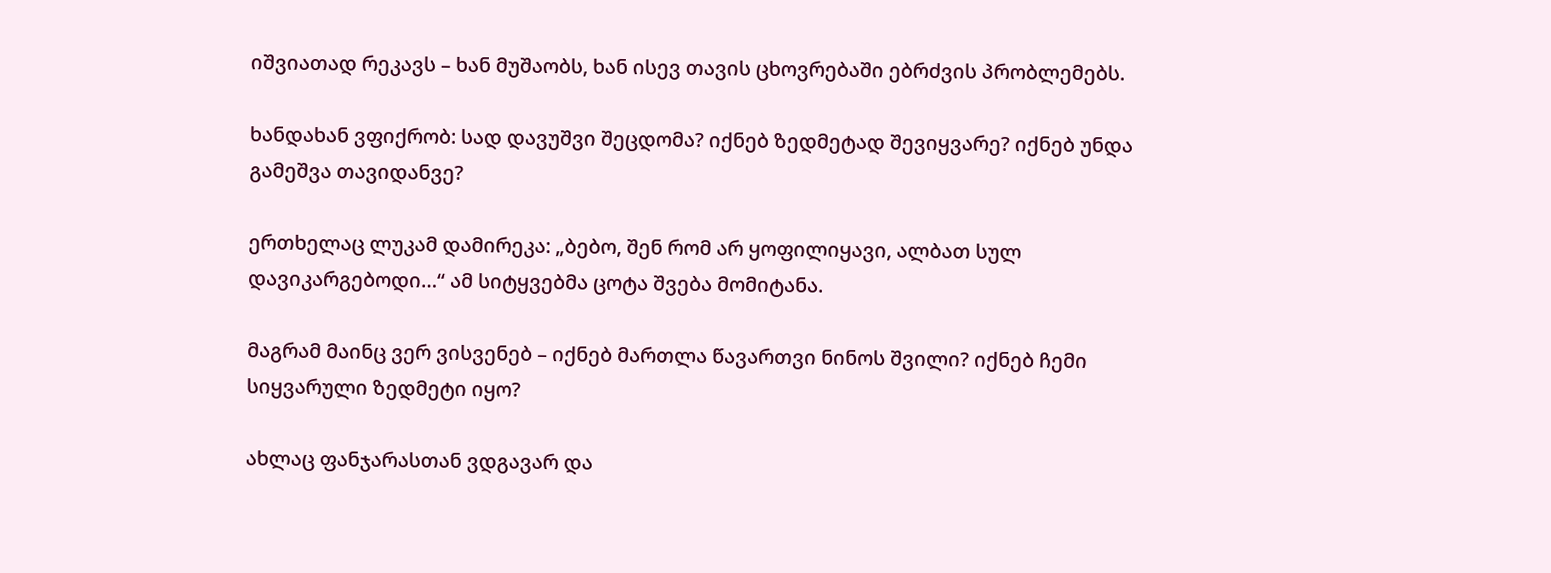იშვიათად რეკავს – ხან მუშაობს, ხან ისევ თავის ცხოვრებაში ებრძვის პრობლემებს.

ხანდახან ვფიქრობ: სად დავუშვი შეცდომა? იქნებ ზედმეტად შევიყვარე? იქნებ უნდა გამეშვა თავიდანვე?

ერთხელაც ლუკამ დამირეკა: „ბებო, შენ რომ არ ყოფილიყავი, ალბათ სულ დავიკარგებოდი…“ ამ სიტყვებმა ცოტა შვება მომიტანა.

მაგრამ მაინც ვერ ვისვენებ – იქნებ მართლა წავართვი ნინოს შვილი? იქნებ ჩემი სიყვარული ზედმეტი იყო?

ახლაც ფანჯარასთან ვდგავარ და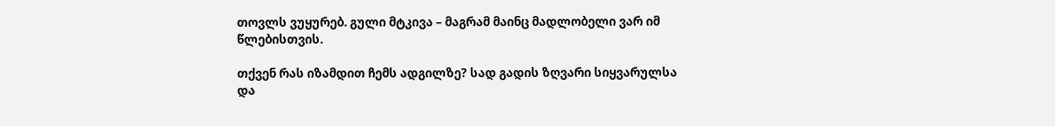თოვლს ვუყურებ. გული მტკივა – მაგრამ მაინც მადლობელი ვარ იმ წლებისთვის.

თქვენ რას იზამდით ჩემს ადგილზე? სად გადის ზღვარი სიყვარულსა და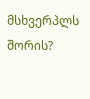მსხვერპლს შორის?